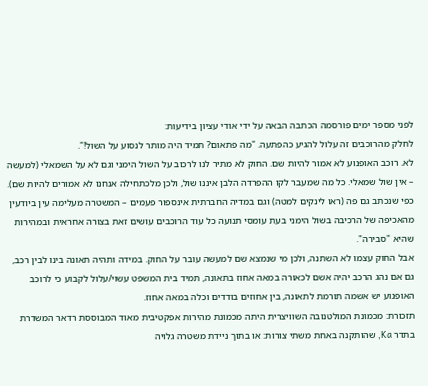לפני מספר ימים פורסמה הכתבה הבאה על ידי אודי עציון בידיעות:
לחלק מהרוכבים זה עלול להגיע כהפתעה. "מה פתאום? תמיד היה מותר לנסוע על השול!".
לא. רוכב האופנוע לא אמור להיות שם. החוק לא מתיר לנו לרכוב על השול הימני וגם לא על השמאלי (למעשה – אין שול שמאלי. כל מה שמעבר לקו ההפרדה הלבן איננו שול, ולכן מלכתחילה אנחנו לא אמורים להיות שם).
כפי שנכתב גם פה (ראו לינקים למטה) וגם במדיה החברתית אינספור פעמים – המשטרה מעלימה עין ביודעין מהאכיפה של הרכיבה בשול הימני בעת עומסי תנועה כל עוד הרוכבים עושים זאת בצורה אחראית ובמהירות שהיא "סבירה".
אבל החוק עצמו לא השתנה, ולכן מי שנמצא שם למעשה עובר על החוק. במידה ותהיה תאונה בינו לבין רכב, גם אם נהג הרכב יהיה אשם לכאורה במאה אחוז בתאונה, תמיד בית המשפט עשוי/עלול לקבוע כי לרוכב האופנוע יש אשמה תורמת לתאונה, בין אחוזים בודדים וכלה במאה אחוז.
תזכורת: מכמונת המולטנובה השוויצרית היתה מכמונת מהירות אפקטיבית מאוד המבוססת רדאר המשדרת בתדר Ka, שהותקנה באחת משתי צורות: או בתוך ניידת משטרה גלויה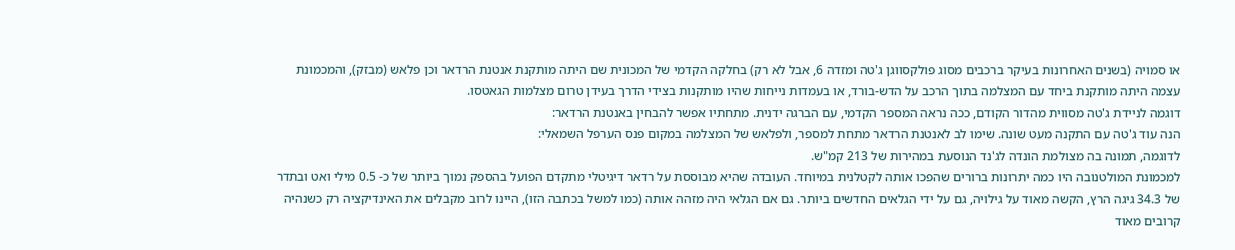או סמויה (בשנים האחרונות בעיקר ברכבים מסוג פולקסווגן ג'טה ומזדה 6, אבל לא רק) בחלקה הקדמי של המכונית שם היתה מותקנת אנטנת הרדאר וכן פלאש (מבזק), והמכמונת עצמה היתה מותקנת ביחד עם המצלמה בתוך הרכב על הדש-בורד, או בעמדות נייחות שהיו מותקנות בצידי הדרך בעידן טרום מצלמות הגאטסו.
דוגמה לניידת ג'טה מסווית מהדור הקודם, ככה נראה המספר הקדמי, עם הברגה ידנית. מתחתיו אפשר להבחין באנטנת הרדאר:
הנה עוד ג'טה עם התקנה מעט שונה. שימו לב לאנטנת הרדאר מתחת למספר, ולפלאש של המצלמה במקום פנס הערפל השמאלי:
לדוגמה, תמונה בה מצולמת הונדה לג'נד הנוסעת במהירות של 213 קמ"ש.
למכמונת המולטנובה היו כמה יתרונות ברורים שהפכו אותה לקטלנית במיוחד. העובדה שהיא מבוססת על רדאר דיגיטלי מתקדם הפועל בהספק נמוך ביותר של כ- 0.5 מילי ואט ובתדר של 34.3 גיגה הרץ, הקשה מאוד על גילויה, גם על ידי הגלאים החדשים ביותר. גם אם הגלאי היה מזהה אותה (כמו למשל בכתבה הזו), היינו לרוב מקבלים את האינדיקציה רק כשנהיה קרובים מאוד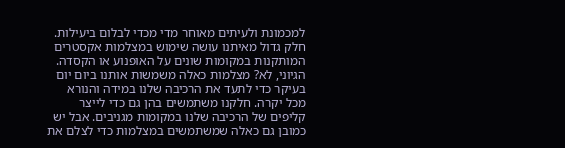למכמונת ולעיתים מאוחר מדי מכדי לבלום ביעילות.
חלק גדול מאיתנו עושה שימוש במצלמות אקסטרים המותקנות במקומות שונים על האופנוע או הקסדה. הגיוני, לא? מצלמות כאלה משמשות אותנו ביום יום בעיקר כדי לתעד את הרכיבה שלנו במידה והנורא מכל יקרה. חלקנו משתמשים בהן גם כדי לייצר קליפים של הרכיבה שלנו במקומות מגניבים. אבל יש כמובן גם כאלה שמשתמשים במצלמות כדי לצלם את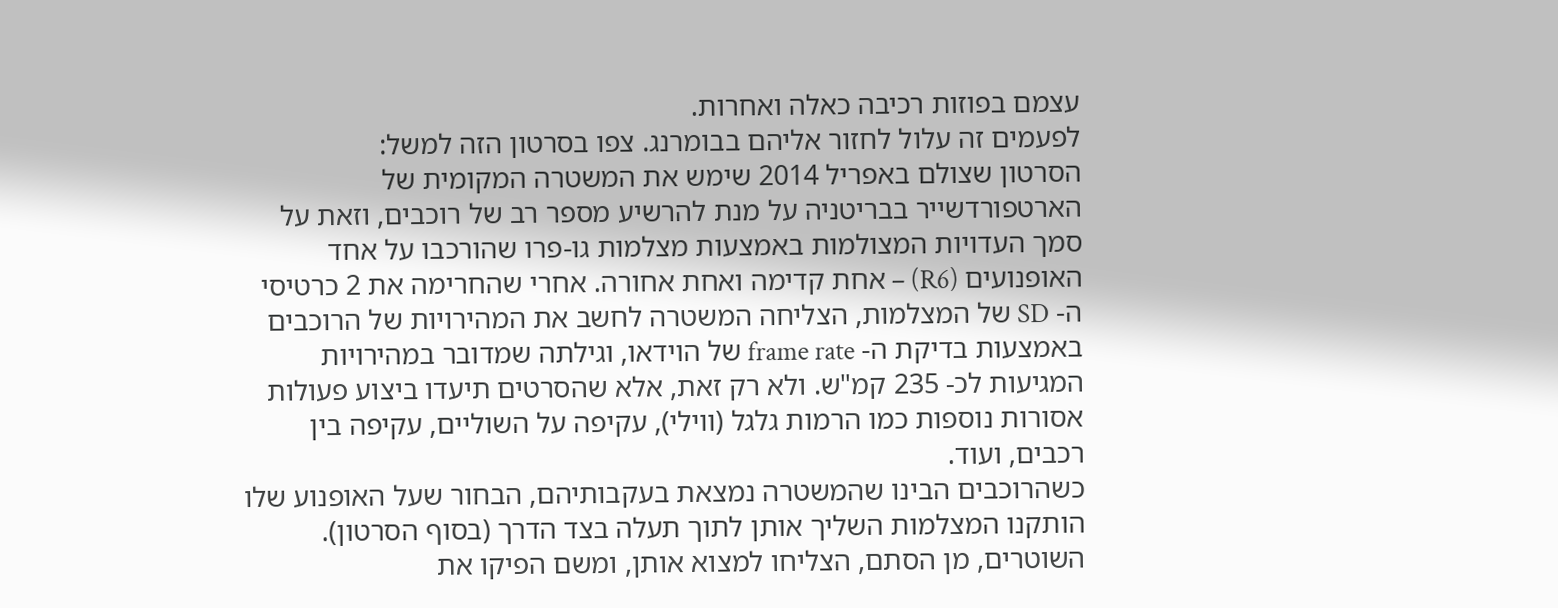עצמם בפוזות רכיבה כאלה ואחרות.
לפעמים זה עלול לחזור אליהם בבומרנג. צפו בסרטון הזה למשל:
הסרטון שצולם באפריל 2014 שימש את המשטרה המקומית של הארטפורדשייר בבריטניה על מנת להרשיע מספר רב של רוכבים, וזאת על סמך העדויות המצולמות באמצעות מצלמות גו-פרו שהורכבו על אחד האופנועים (R6) – אחת קדימה ואחת אחורה. אחרי שהחרימה את 2 כרטיסי ה- SD של המצלמות, הצליחה המשטרה לחשב את המהירויות של הרוכבים באמצעות בדיקת ה- frame rate של הוידאו, וגילתה שמדובר במהירויות המגיעות לכ- 235 קמ"ש. ולא רק זאת, אלא שהסרטים תיעדו ביצוע פעולות אסורות נוספות כמו הרמות גלגל (ווילי), עקיפה על השוליים, עקיפה בין רכבים, ועוד.
כשהרוכבים הבינו שהמשטרה נמצאת בעקבותיהם, הבחור שעל האופנוע שלו הותקנו המצלמות השליך אותן לתוך תעלה בצד הדרך (בסוף הסרטון). השוטרים, מן הסתם, הצליחו למצוא אותן, ומשם הפיקו את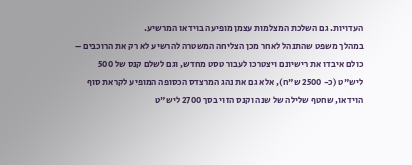העדויות. גם השלכת המצלמות עצמן מופיעה בוידאו המרשיע.
במהלך משפט שהתנהל לאחר מכן הצליחה המשטרה להרשיע לא רק את הרוכבים – כולם איבדו את רישיונם ויצטרכו לעבור טסט מחדש, וגם לשלם קנס של 500 ליש"ט (כ- 2500 ש"ח), אלא גם את נהג המרצדס הכסופה המופיע לקראת סוף הוידאו, שחטף שלילה של שנה וקנס הזוי בסך 2700 ליש"ט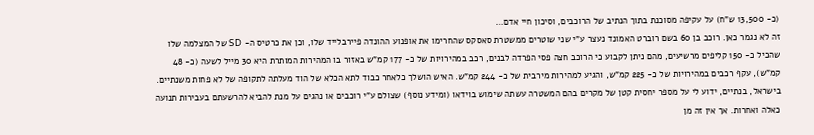(כ- 13,500 ש"ח) על עקיפה מסוכנת בתוך הנתיב של הרוכבים, וסיכון חיי אדם…
זה לא נגמר כאן. רוכב בן 60 בשם רוברט האמונד נעצר ע"י שני שוטרים ממשטרת סאסקס שהחרימו את אופנוע ההונדה פיירבלייד שלו, וכן את כרטיס ה- SD של המצלמה שלו שהכיל כ- 150 קליפים מרשיעים, מהם ניתן לקבוע כי הרוכב חצה פסי הפרדה לבנים, רכב במהירויות של כ- 177 קמ"ש באזור בו המהירות המותרת היא 30 מייל לשעה (כ- 48 קמ"ש), עקף רכבים במהירויות של כ- 225 קמ"ש, והגיע למהירות מירבית של כ- 244 קמ"ש. האיש הושלך כלאחר כבוד לתא הכלא של הוד מעלתה לתקופה של לא פחות משנתיים.
בישראל, בנתיים, ידוע לי על מספר יחסית קטן של מקרים בהם המשטרה עשתה שימוש בוידאו (ומידע נוסף) שצולם ע"י רוכבים או נהגים על מנת להביא להרשעתם בעבירות תנועה כאלה ואחרות. אך אין זה מן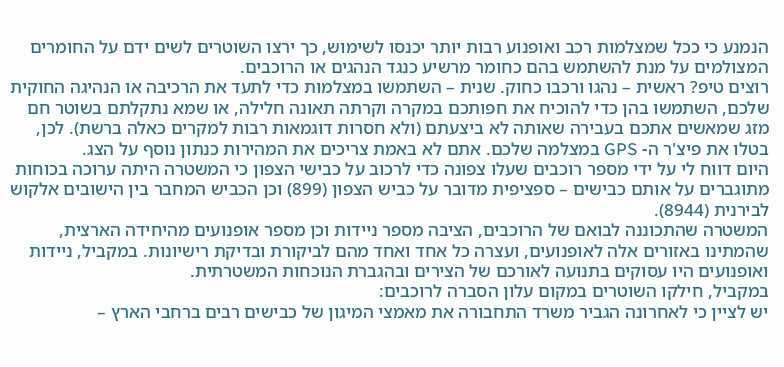הנמנע כי ככל שמצלמות רכב ואופנוע רבות יותר יכנסו לשימוש, כך ירצו השוטרים לשים ידם על החומרים המצולמים על מנת להשתמש בהם כחומר מרשיע כנגד הנהגים או הרוכבים.
רוצים טיפ? ראשית – נהגו ורכבו כחוק. שנית – השתמשו במצלמות כדי לתעד את הרכיבה או הנהיגה החוקית שלכם, השתמשו בהן כדי להוכיח את חפותכם במקרה וקרתה תאונה חלילה, או שמא נתקלתם בשוטר חם מזג שמאשים אתכם בעבירה שאותה לא ביצעתם (ולא חסרות דוגמאות רבות למקרים כאלה ברשת). לכן, בטלו את פיצ'ר ה- GPS במצלמה שלכם. אתם לא באמת צריכים את המהירות כנתון נוסף על הצג.
היום דווח לי על ידי מספר רוכבים שעלו צפונה כדי לרכוב על כבישי הצפון כי המשטרה היתה ערוכה בכוחות מתוגברים על אותם כבישים – ספציפית מדובר על כביש הצפון (899) וכן הכביש המחבר בין הישובים אלקוש לבירנית (8944).
המשטרה שהתכוננה לבואם של הרוכבים, הציבה מספר ניידות וכן מספר אופנועים מהיחידה הארצית, שהמתינו באזורים אלה לאופנועים, ועצרה כל אחד ואחד מהם לביקורת ובדיקת רישיונות. במקביל, ניידות ואופנועים היו עסוקים בתנועה לאורכם של הצירים ובהגברת הנוכחות המשטרתית.
במקביל, חילקו השוטרים במקום עלון הסברה לרוכבים:
יש לציין כי לאחרונה הגביר משרד התחבורה את מאמצי המיגון של כבישים רבים ברחבי הארץ –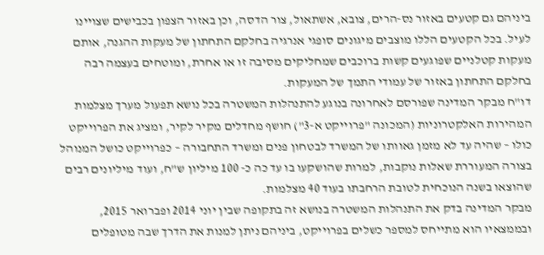ביניהם גם קטעים באזור נס-הרים, צובא, אשתאול, צור הדסה, וכן באזור הצפון בכבישים שצויינו לעיל. בכל הקטעים הללו מוצבים מיגונים סופגי אנרגיה בחלקם התחתון של מעקות ההגנה, אותם מעקות קטלניים שפוגעים קשות ברוכבים שמחליקים מסיבה זו או אחרת, ומוטחים בעצמה רבה בחלקם התחתון באזור של עמודי התמך של המעקות.
דו"ח מבקר המדינה שפורסם לאחרונה בנוגע להתנהלות המשטרה בכל נושא תפעול מערך מצלמות המהירות האלקטרוניות (המכונה "פרוייקט א-3") חושף מחדלים מקיר לקיר, ומציג את הפרוייקט כולו – שהיה עד לא מזמן גאוותו של המשרד לבטחון פנים ומשרד התחבורה – כפרוייקט כושל המנוהל בצורה המעוררת שאלות נוקבות, למרות שהושקעו בו עד כה כ- 100 מיליון ש"ח, ועוד מיליונים רבים שהוצאו בשנה הנוכחית לטובת הרחבתו בעוד 40 מצלמות.
מבקר המדינה בדק את התנהלות המשטרה בנושא זה בתקופה שבין יוני 2014 ופברואר 2015, ובממצאיו הוא מתייחס למספר כשלים בפרוייקט, ביניהם ניתן למנות את הדרך שבה מטופלים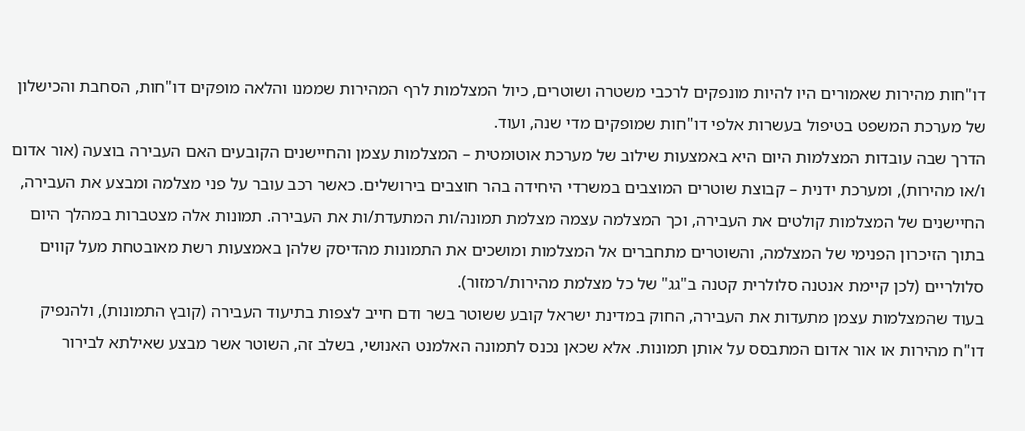דו"חות מהירות שאמורים היו להיות מונפקים לרכבי משטרה ושוטרים, כיול המצלמות לרף המהירות שממנו והלאה מופקים דו"חות, הסחבת והכישלון של מערכת המשפט בטיפול בעשרות אלפי דו"חות שמופקים מדי שנה, ועוד.
הדרך שבה עובדות המצלמות היום היא באמצעות שילוב של מערכת אוטומטית – המצלמות עצמן והחיישנים הקובעים האם העבירה בוצעה (אור אדום ו/או מהירות), ומערכת ידנית – קבוצת שוטרים המוצבים במשרדי היחידה בהר חוצבים בירושלים. כאשר רכב עובר על פני מצלמה ומבצע את העבירה, החיישנים של המצלמות קולטים את העבירה, וכך המצלמה עצמה מצלמת תמונה/ות המתעדת/ות את העבירה. תמונות אלה מצטברות במהלך היום בתוך הזיכרון הפנימי של המצלמה, והשוטרים מתחברים אל המצלמות ומושכים את התמונות מהדיסק שלהן באמצעות רשת מאובטחת מעל קווים סלולריים (לכן קיימת אנטנה סלולרית קטנה ב"גג" של כל מצלמת מהירות/רמזור).
בעוד שהמצלמות עצמן מתעדות את העבירה, החוק במדינת ישראל קובע ששוטר בשר ודם חייב לצפות בתיעוד העבירה (קובץ התמונות), ולהנפיק דו"ח מהירות או אור אדום המתבסס על אותן תמונות. אלא שכאן נכנס לתמונה האלמנט האנושי, בשלב זה, השוטר אשר מבצע שאילתא לבירור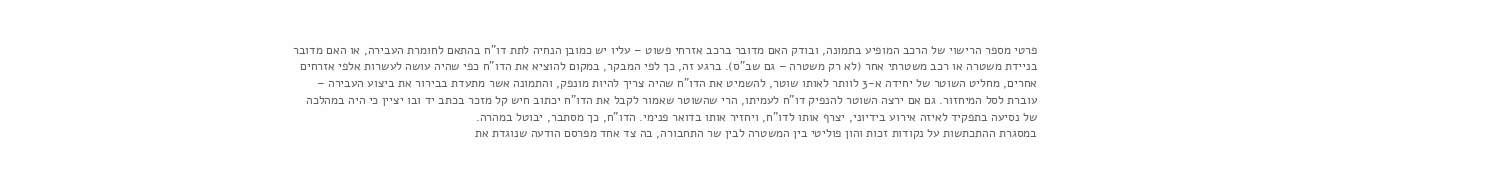פרטי מספר הרישוי של הרכב המופיע בתמונה, ובודק האם מדובר ברכב אזרחי פשוט – עליו יש כמובן הנחיה לתת דו"ח בהתאם לחומרת העבירה, או האם מדובר בניידת משטרה או רכב משטרתי אחר (לא רק משטרה – גם שב"ס). ברגע זה, כך לפי המבקר, במקום להוציא את הדו"ח כפי שהיה עושה לעשרות אלפי אזרחים אחרים, מחליט השוטר של יחידה א-3 לוותר לאותו שוטר, להשמיט את הדו"ח שהיה צריך להיות מונפק, והתמונה אשר מתעדת בבירור את ביצוע העבירה – עוברת לסל המיחזור. גם אם ירצה השוטר להנפיק דו"ח לעמיתו, הרי שהשוטר שאמור לקבל את הדו"ח יכתוב חיש קל מזכר בכתב יד ובו יציין כי היה במהלכה של נסיעה בתפקיד לאיזה אירוע בידיוני, יצרף אותו לדו"ח, ויחזיר אותו בדואר פנימי. הדו"ח, כך מסתבר, יבוטל במהרה.
במסגרת ההתכתשות על נקודות זכות והון פוליטי בין המשטרה לבין שר התחבורה, בה צד אחד מפרסם הודעה שנוגדת את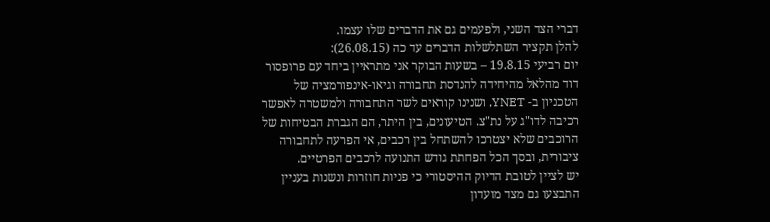דברי הצד השני, ולפעמים גם את הדברים שלו עצמו.
להלן תקציר השתלשלות הדברים עד כה (26.08.15):
יום רביעי 19.8.15 – בשעות הבוקר אני מתראיין ביחד עם פרופסור דוד מהלאל מהיחידה להנדסת תחבורה וגיאו-אינפורמציה של הטכניון ב- YNET, ושנינו קוראים לשר התחבורה ולמשטרה לאפשר רכיבה לדו"ג על נת"צ. הטיעונים, בין היתר, הם הגברת הבטיחות של הרוכבים שלא יצטרכו להשתחל בין רכבים, אי הפרעה לתחבורה ציבורית, ובסך הכל הפחתת גודש התנועה לרכבים הפרטיים.
יש לציין לטובת הדיוק ההיסטורי כי פניות חוזרות ונשנות בעניין התבצעו גם מצד מועדון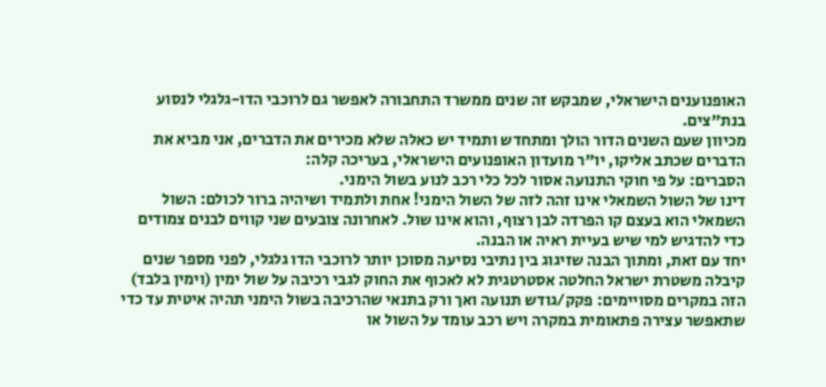האופנוענים הישראלי, שמבקש זה שנים ממשרד התחבורה לאפשר גם לרוכבי הדו-גלגלי לנסוע בנת"צים.
מכיוון שעם השנים הדור הולך ומתחדש ותמיד יש כאלה שלא מכירים את הדברים, אני מביא את הדברים שכתב אליקו, יו"ר מועדון האופנועים הישראלי, בעריכה קלה:
הסברים: על פי חוקי התנועה אסור לכל כלי רכב לנוע בשול הימני.
דינו של השול השמאלי אינו זהה לזה של השול הימני! אחת ולתמיד ושיהיה ברור לכולם: השול השמאלי הוא בעצם קו הפרדה לבן רצוף, והוא אינו שול. לאחרונה צובעים שני קווים לבנים צמודים כדי להדגיש למי שיש בעיית ראיה או הבנה.
יחד עם זאת, ומתוך הבנה שזיגוג בין נתיבי נסיעה מסוכן יותר לרוכבי הדו גלגלי, לפני מספר שנים קיבלה משטרת ישראל החלטה אסטרטגית לא לאכוף את החוק לגבי רכיבה על שול ימין (וימין בלבד) הזה במקרים מסויימים: פקק/גודש תנועה ואך ורק בתנאי שהרכיבה בשול הימני תהיה איטית עד כדי שתאפשר עצירה פתאומית במקרה ויש רכב עומד על השול או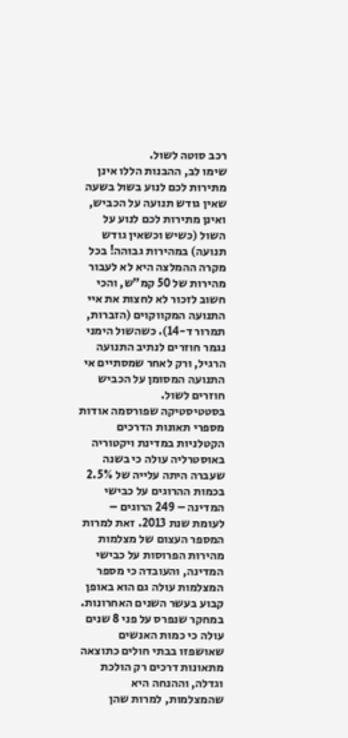רכב סוטה לשול.
שימו לב, ההבנות הללו אינן מתירות לכם לנוע בשול בשעה שאין גודש תנועה על הכביש, ואינן מתירות לכם לנוע על השול (כשיש וכשאין גודש תנועה) במהירות גבוהה! בכל מקרה ההמלצה היא לא לעבור מהירות של 50 קמ"ש, והכי חשוב לזכור לא לחצות את איי התנועה המקווקוים (הזברות, תמרור ד-14). כשהשול הימני נגמר חוזרים לנתיב התנועה הרגיל, ורק לאחר שמסתיים אי התנועה המסומן על הכביש חוזרים לשול.
בסטטיסטיקה שפורסמה אודות מספרי תאונות הדרכים הקטלניות במדינת ויקטוריה באוסטרליה עולה כי בשנה שעברה היתה עלייה של 2.5% בכמות ההרוגים על כבישי המדינה – 249 הרוגים – לעומת שנת 2013. זאת למרות המספר העצום של מצלמות מהירות הפרוסות על כבישי המדינה, והעובדה כי מספר המצלמות עולה גם הוא באופן קבוע בעשר השנים האחרונות.
במחקר שנפרס על פני 8 שנים עולה כי כמות האנשים שאושפזו בבתי חולים כתוצאה מתאונות דרכים רק הולכת וגדלה, וההנחה היא שהמצלמות, למרות שהן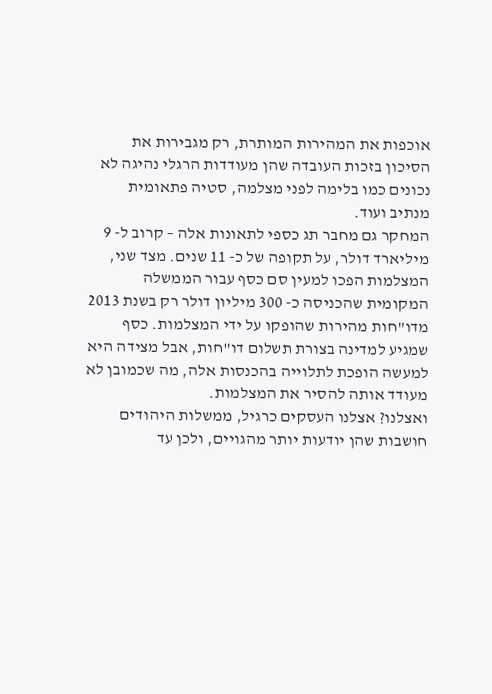אוכפות את המהירות המותרת, רק מגבירות את הסיכון בזכות העובדה שהן מעודדות הרגלי נהיגה לא נכונים כמו בלימה לפני מצלמה, סטיה פתאומית מנתיב ועוד.
המחקר גם מחבר תג כספי לתאונות אלה – קרוב ל- 9 מיליארד דולר, על תקופה של כ- 11 שנים. מצד שני, המצלמות הפכו למעין סם כסף עבור הממשלה המקומית שהכניסה כ- 300 מיליון דולר רק בשנת 2013 מדו"חות מהירות שהופקו על ידי המצלמות. כסף שמגיע למדינה בצורת תשלום דו"חות, אבל מצידה היא למעשה הופכת לתלוייה בהכנסות אלה, מה שכמובן לא מעודד אותה להסיר את המצלמות.
ואצלנו? אצלנו העסקים כרגיל, ממשלות היהודים חושבות שהן יודעות יותר מהגויים, ולכן עד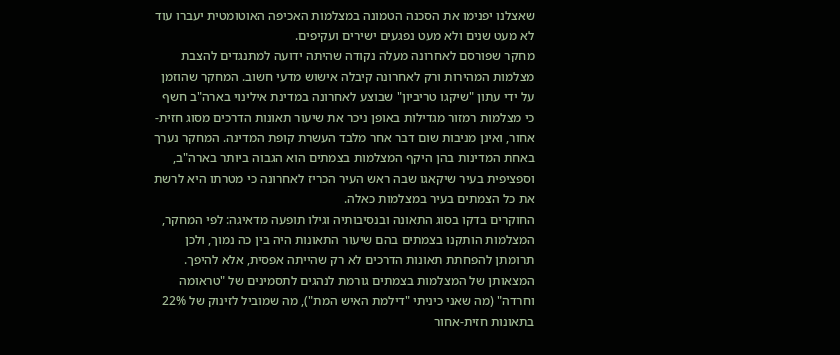שאצלנו יפנימו את הסכנה הטמונה במצלמות האכיפה האוטומטית יעברו עוד לא מעט שנים ולא מעט נפגעים ישירים ועקיפים.
מחקר שפורסם לאחרונה מעלה נקודה שהיתה ידועה למתנגדים להצבת מצלמות המהירות ורק לאחרונה קיבלה אישוש מדעי חשוב. המחקר שהוזמן על ידי עתון "שיקגו טריביון" שבוצע לאחרונה במדינת אילינוי בארה"ב חשף כי מצלמות רמזור מגדילות באופן ניכר את שיעור תאונות הדרכים מסוג חזית-אחור, ואינן מניבות שום דבר אחר מלבד העשרת קופת המדינה. המחקר נערך באחת המדינות בהן היקף המצלמות בצמתים הוא הגבוה ביותר בארה"ב, וספציפית בעיר שיקאגו שבה ראש העיר הכריז לאחרונה כי מטרתו היא לרשת את כל הצמתים בעיר במצלמות כאלה.
החוקרים בדקו בסוג התאונה ובנסיבותיה וגילו תופעה מדאיגה: לפי המחקר, המצלמות הותקנו בצמתים בהם שיעור התאונות היה בין כה נמוך, ולכן תרומתן להפחתת תאונות הדרכים לא רק שהייתה אפסית, אלא להיפך. המצאותן של המצלמות בצמתים גורמת לנהגים לתסמינים של "טראומה וחרדה" (מה שאני כיניתי "דילמת האיש המת"), מה שמוביל לזינוק של 22% בתאונות חזית-אחור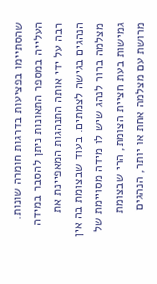שהסתיימו בפציעות בדרגות חומרה שונות.
העלייה במספר התאונות ניתן להסבר במידה רבה על ידי אותה התנהגות המאפיינת את הנהגים בגישה לצמתים. בעוד שבצומת בה אין מצלמה ברור לנהג שיש לו מידה מסויימת של גמישות בעת חציית הצומת, הרי שבצומת מרושת עם מצלמה אחת או יותר, הנהגים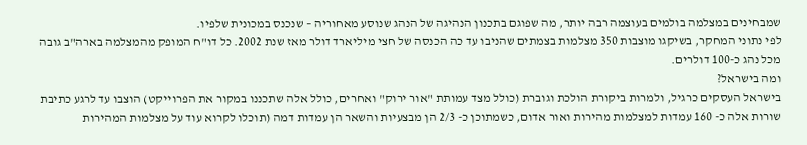שמבחינים במצלמה בולמים בעוצמה רבה יותר, מה שפוגם בתכנון הנהיגה של הנהג שנוסע מאחוריה – שנכנס במכונית שלפיו.
לפי נתוני המחקר, בשיקגו מוצבות 350 מצלמות בצמתים שהניבו עד כה הכנסה של חצי מיליארד דולר מאז שנת 2002. כל דו"ח המופק מהמצלמה בארה"ב גובה מכל נהג כ-100 דולרים.
ומה בישראל?
בישראל העסקים כרגיל, ולמרות ביקורת הולכת וגוברת (כולל מצד עמותת "אור ירוק" ואחרים, כולל אלה שתכננו במקור את הפרוייקט) הוצבו עד לרגע כתיבת שורות אלה כ- 160 עמדות למצלמות מהירות ואור אדום, כשמתוכן כ- 2/3 הן מבצעיות והשאר הן עמדות דמה (תוכלו לקרוא עוד על מצלמות המהירות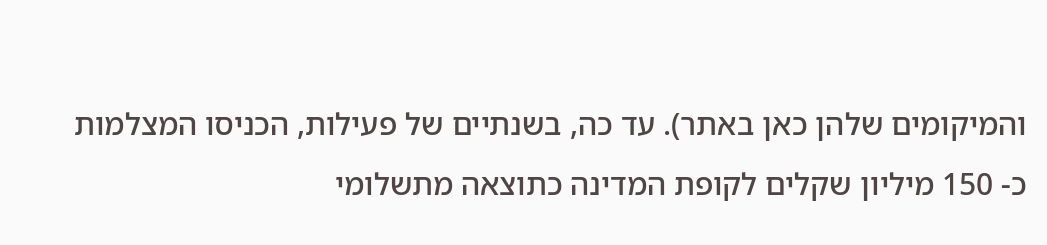והמיקומים שלהן כאן באתר). עד כה, בשנתיים של פעילות, הכניסו המצלמות כ- 150 מיליון שקלים לקופת המדינה כתוצאה מתשלומי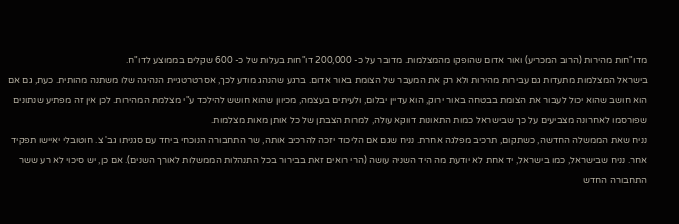מדו"חות מהירות (הרוב המכריע) ואור אדום שהופקו מהמצלמות. מדובר על כ- 200,000 דו"חות בעלות של כ- 600 שקלים בממוצע לדו"ח.
בישראל המצלמות מתעדות גם עבירות מהירות ולא רק את המעבר של הצומת באור אדום. ברגע שהנהג מודע לכך, אסרטרטגיית הנהיגה שלו משתנה מהותית. כעת, גם אם הוא חושב שהוא יכול לעבור את הצומת בבטחה באור ירוק, הוא עדיין יבלום, ולעיתים בעצמה, מכיוון שהוא חושש להילכד ע"י מצלמת המהירות. לכן אין זה מפתיע שנתונים שפורסמו לאחרונה מצביעים על כך שבישראל כמות התאונות דווקא עולה, למרות הצבתן של כל אותן מאות מצלמות.
נניח שאת הממשלה החדשה, כשתקום, תרכיב מפלגה אחרת. נניח שגם אם הליכוד יזכה להרכיב אותה, שר התחבורה הנוכחי ביחד עם סגניתו גב' צ. חוטובלי יאיישו תפקיד אחר. נניח שבישראל, כמו בישראל, יד אחת לא יודעת מה היד השניה עושה (הרי רואים זאת בבירור בכל התנהלות הממשלות לאורך השנים). אם כן, יש סיכוי לא רע ששר התחבורה החדש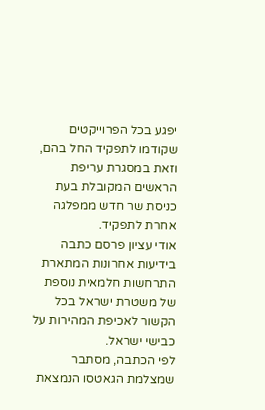יפגע בכל הפרוייקטים שקודמו לתפקיד החל בהם, וזאת במסגרת עריפת הראשים המקובלת בעת כניסת שר חדש ממפלגה אחרת לתפקיד.
אודי עציון פרסם כתבה בידיעות אחרונות המתארת התרחשות חלמאית נוספת של משטרת ישראל בכל הקשור לאכיפת המהירות על כבישי ישראל.
לפי הכתבה, מסתבר שמצלמת הגאטסו הנמצאת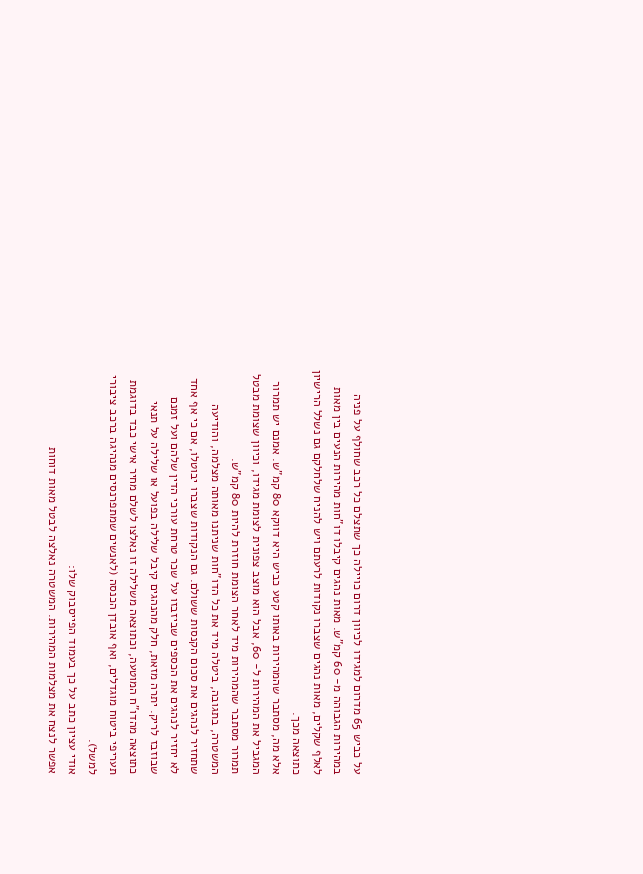על כביש 65 מדרום למגידו לכיוון דרום כויילה כך שתצלם כל רכב שחולף על פניה במהירות הגבוהה מ- 60 קמ"ש. מאות נהגים קיבלו דו"חות מהירות הנעים בין מאות לאלף שקלים, מאות נהגים שצברו נקודות לרעתם ויש להניח שלחלקם גם נשלל הרישיון כתוצאה מכך.
אלא מה, מסתבר שהמהירות באותו קטע כביש היא דווקא 80 קמ"ש. אמנם יש תמרור המגביל את המהירות ל- 60, אבל הוא מוצב צפונית לצומת מגידו, וכיוון שצומת מבטל תמרור מסתבר שהמהירות מיד לאחר הצומת חוזרת להיות 80 קמ"ש.
המשטרה, בתגובה, ביטלה מיד את כל הדו"חות שניתנו מאותה מצלמה, והודיעה שתחזיר לנהגים את סכום הקנסות ששולם. גם הנקודות שצברו יבוטלו, אם כי אף אחד לא יחזיר לנהגים את הכספים שביזבזו על שכר טרחת עורכי הדין שלהם ועל זמנם שבוזבז לריק. יתרה מזאת, חלק מהנהגים קיבל שלילה בפועל או שלילה על תנאי כתוצאה מהדו"ח המוטעה, וכתוצאה משלילה זו נאלצו לשלם מחיר אישי כבד בדוגמת תעריפי ביטוח מוגדלים, ואף אובדן הכנסה (לאנשים שמתפרנסים מנהיגה ברכב ציבורי למשל).
אודי עציון כתב על כך בעמוד הפייסבוק שלו:
אפשר לנצח את מצלמות המהירות. המשטרה נאלצה לבטל מאות דוחות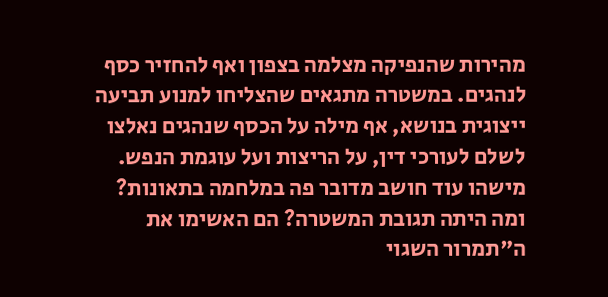מהירות שהנפיקה מצלמה בצפון ואף להחזיר כסף לנהגים. במשטרה מתגאים שהצליחו למנוע תביעה ייצוגית בנושא, אף מילה על הכסף שנהגים נאלצו לשלם לעורכי דין, על הריצות ועל עוגמת הנפש. מישהו עוד חושב מדובר פה במלחמה בתאונות?
ומה היתה תגובת המשטרה? הם האשימו את ה"תמרור השגוי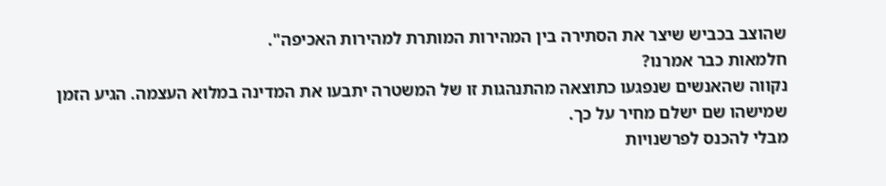שהוצב בכביש שיצר את הסתירה בין המהירות המותרת למהירות האכיפה".
חלמאות כבר אמרנו?
נקווה שהאנשים שנפגעו כתוצאה מהתנהגות זו של המשטרה יתבעו את המדינה במלוא העצמה. הגיע הזמן שמישהו שם ישלם מחיר על כך.
מבלי להכנס לפרשנויות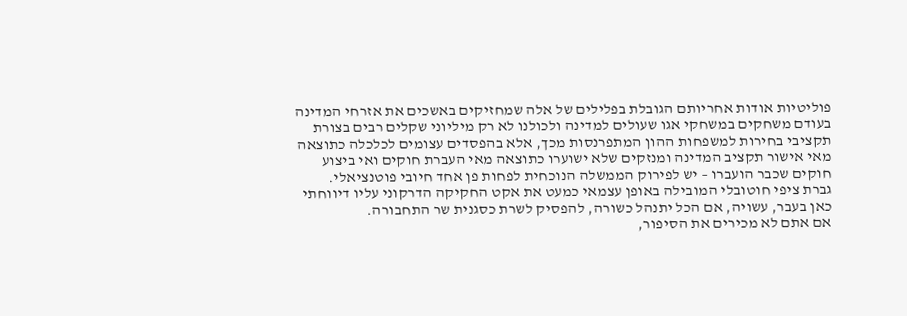פוליטיות אודות אחריותם הגובלת בפלילים של אלה שמחזיקים באשכים את אזרחי המדינה בעודם משחקים במשחקי אגו שעולים למדינה ולכולנו לא רק מיליוני שקלים רבים בצורת תקציבי בחירות למשפחות ההון המתפרנסות מכך, אלא בהפסדים עצומים לכלכלה כתוצאה מאי אישור תקציב המדינה ומנזקים שלא ישוערו כתוצאה מאי העברת חוקים ואי ביצוע חוקים שכבר הועברו – יש לפירוק הממשלה הנוכחית לפחות פן אחד חיובי פוטנציאלי.
גברת ציפי חוטובלי המובילה באופן עצמאי כמעט את אקט החקיקה הדרקוני עליו דיווחתי כאן בעבר, עשויה, אם הכל יתנהל כשורה, להפסיק לשרת כסגנית שר התחבורה.
אם אתם לא מכירים את הסיפור,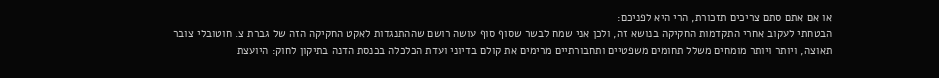או אם אתם סתם צריכים תזכורת, הרי היא לפניכם:
הבטחתי לעקוב אחרי התקדמות החקיקה בנושא זה, ולכן אני שמח לבשר שסוף סוף עושה רושם שההתנגדות לאקט החקיקה הזה של גברת צ. חוטובלי צובר תאוצה, ויותר ויותר מומחים משלל תחומים משפטיים ותחבורתיים מרימים את קולם בדיוני ועדת הכלכלה בכנסת הדנה בתיקון לחוק: היועצת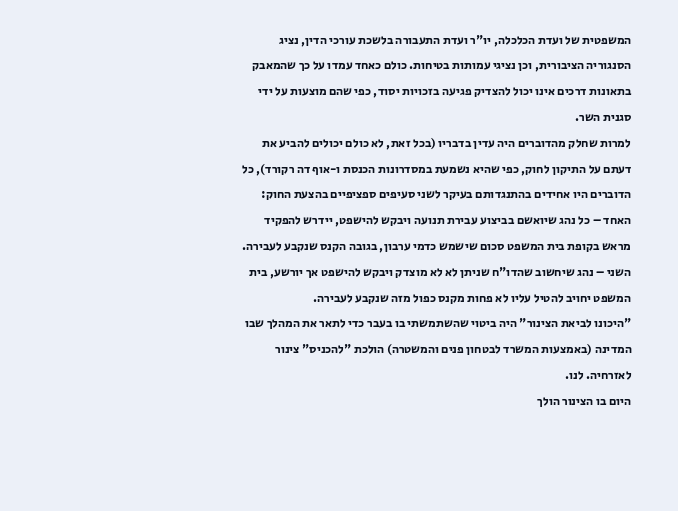המשפטית של ועדת הכלכלה, יו"ר ועדת התעבורה בלשכת עורכי הדין, נציג הסנגוריה הציבורית, וכן נציגי עמותות בטיחות. כולם כאחד עמדו על כך שהמאבק בתאונות דרכים אינו יכול להצדיק פגיעה בזכויות יסוד, כפי שהם מוצעות על ידי סגנית השר.
למרות שחלק מהדוברים היה עדין בדבריו (בכל זאת, לא כולם יכולים להביע את דעתם על התיקון לחוק, כפי שהיא נשמעת במסדרונות הכנסת ו-אוף דה רקורד), כל הדוברים היו אחידים בהתנגדותם בעיקר לשני סעיפים ספציפיים בהצעת החוק: האחד – כל נהג שיואשם בביצוע עבירת תנועה ויבקש להישפט, יידרש להפקיד מראש בקופת בית המשפט סכום שישמש כדמי ערבון, בגובה הקנס שנקבע לעבירה. השני – נהג שיחשוב שהדו"ח שניתן לא לא מוצדק ויבקש להישפט אך יורשע, בית המשפט יחויב להטיל עליו לא פחות מקנס כפול מזה שנקבע לעבירה.
"היכונו לביאת הצינור" היה ביטוי שהשתמשתי בו בעבר כדי לתאר את המהלך שבו המדינה (באמצעות המשרד לבטחון פנים והמשטרה) הולכת "להכניס" צינור לאזרחיה. לנו.
היום בו הצינור הולך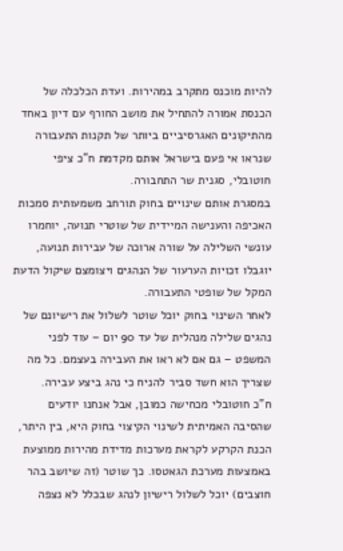להיות מוכנס מתקרב במהירות. ועדת הכלכלה של הכנסת אמורה להתחיל את מושב החורף עם דיון באחד מהתיקונים האגרסיביים ביותר של תקנות התעבורה שנראו אי פעם בישראל אותם מקדמת ח"כ ציפי חוטובלי, סגנית שר התחבורה.
במסגרת אותם שינויים בחוק תורחב משמעותית סמכות האכיפה והענישה המיידית של שוטרי תנועה, יוחמרו עונשי השלילה על שורה ארוכה של עבירות תנועה, יוגבלו זכויות הערעור של הנהגים ויצומצם שיקול הדעת המקל של שופטי התעבורה.
לאחר השינוי בחוק יוכל שוטר לשלול את רישיונם של נהגים שלילה מנהלית של עד 90 יום – עוד לפני המשפט – גם אם לא ראו את העבירה בעצמם. כל מה שצריך הוא חשד סביר להניח כי נהג ביצע עבירה.
ח"כ חוטובלי מכחישה כמובן, אבל אנחנו יודעים שהסיבה האמיתית לשינוי הקיצוי בחוק היא, בין היתר, הכנת הקרקע לקראת מערכות מדידת מהירות ממוצעת באמצעות מערכת הגאטסו. כך שוטר (זה שיושב בהר חוצבים) יוכל לשלול רישיון לנהג שבכלל לא נצפה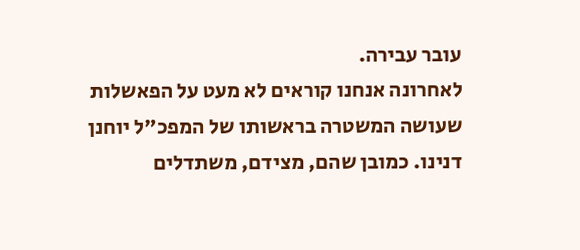עובר עבירה.
לאחרונה אנחנו קוראים לא מעט על הפאשלות שעושה המשטרה בראשותו של המפכ"ל יוחנן דנינו. כמובן שהם, מצידם, משתדלים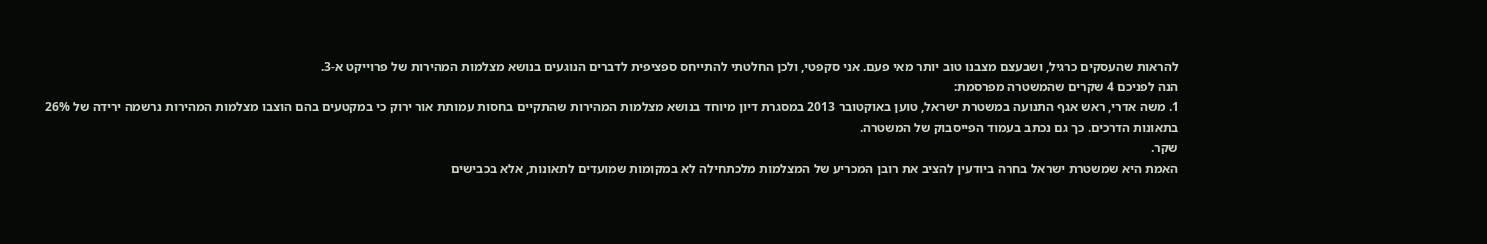להראות שהעסקים כרגיל, ושבעצם מצבנו טוב יותר מאי פעם. אני סקפטי, ולכן החלטתי להתייחס ספציפית לדברים הנוגעים בנושא מצלמות המהירות של פרוייקט א-3.
הנה לפניכם 4 שקרים שהמשטרה מפרסמת:
1. משה אדרי, ראש אגף התנועה במשטרת ישראל, טוען באוקטובר 2013 במסגרת דיון מיוחד בנושא מצלמות המהירות שהתקיים בחסות עמותת אור ירוק כי במקטעים בהם הוצבו מצלמות המהירות נרשמה ירידה של 26% בתאונות הדרכים. כך גם נכתב בעמוד הפייסבוק של המשטרה.
שקר.
האמת היא שמשטרת ישראל בחרה ביודעין להציב את רובן המכריע של המצלמות מלכתחילה לא במקומות שמועדים לתאונות, אלא בכבישים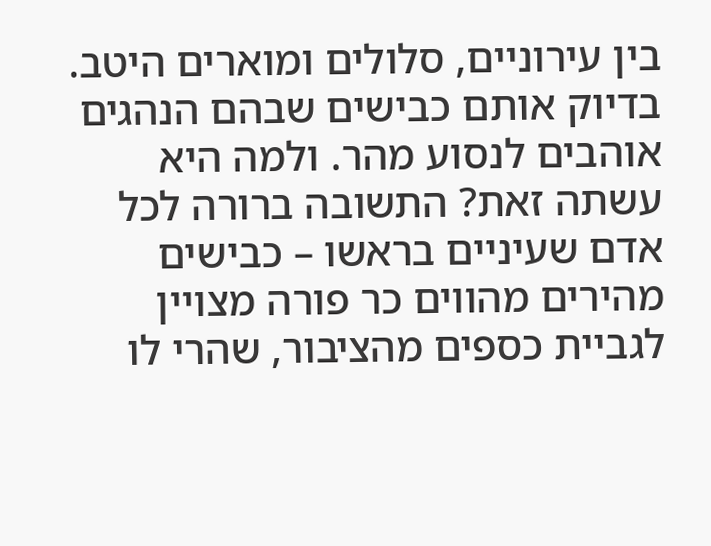בין עירוניים, סלולים ומוארים היטב. בדיוק אותם כבישים שבהם הנהגים אוהבים לנסוע מהר. ולמה היא עשתה זאת? התשובה ברורה לכל אדם שעיניים בראשו – כבישים מהירים מהווים כר פורה מצויין לגביית כספים מהציבור, שהרי לו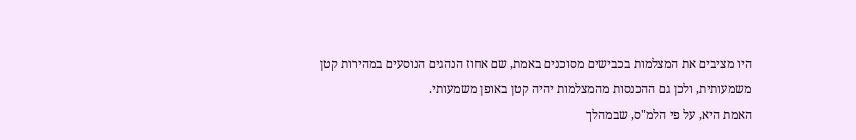היו מציבים את המצלמות בכבישים מסוכנים באמת, שם אחוז הנהגים הנוסעים במהירות קטן משמעותית, ולכן גם ההכנסות מהמצלמות יהיה קטן באופן משמעותי.
האמת היא, על פי הלמ"ס, שבמהלך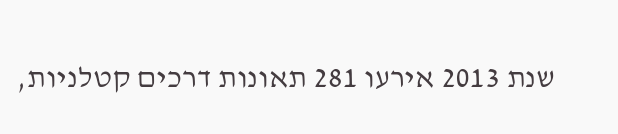שנת 2013 אירעו 281 תאונות דרכים קטלניות,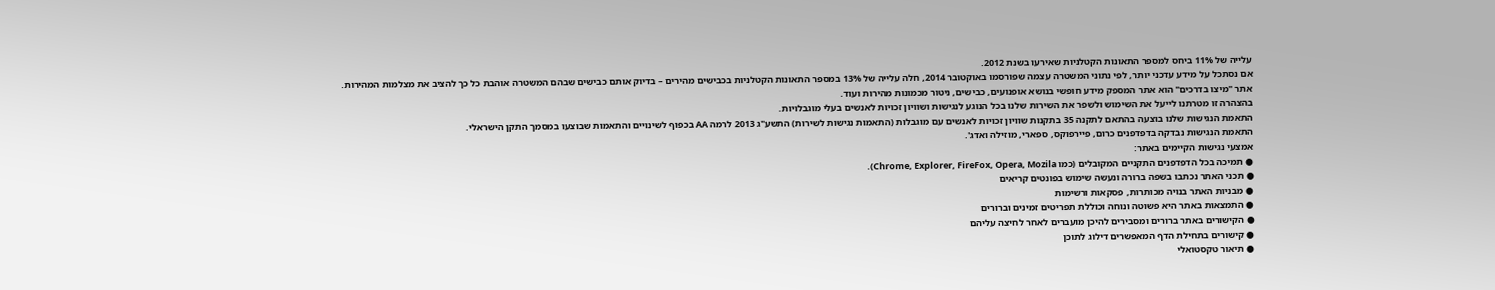עלייה של 11% ביחס למספר התאונות הקטלניות שאירעו בשנת 2012.
אם נסתכל על מידע עדכני יותר, לפי נתוני המשטרה עצמה שפורסמו באוקטובר 2014, חלה עלייה של 13% במספר התאונות הקטלניות בכבישים מהירים – בדיוק אותם כבישים שבהם המשטרה אוהבת כל כך להציב את מצלמות המהירות.
אתר "מיצו בדרכים" הוא אתר המספק מידע חופשי בנושא אופנועים, כבישים, ניטור מכמונות מהירות ועוד.
בהצהרה זו מטרתנו לייעל את השימוש ולשפר את השירות שלנו בכל הנוגע לנגישות ושוויון זכויות לאנשים בעלי מוגבלויות.
התאמת הנגישות שלנו בוצעה בהתאם לתקנה 35 בתקנות שוויון זכויות לאנשים עם מוגבלות (התאמות נגישות לשירות) התשע"ג 2013 לרמה AA בכפוף לשינויים והתאמות שבוצעו במסמך התקן הישראלי.
התאמת הנגישות נבדקה בדפדפנים כרום, פיירפוקס, ספארי, מוזילה ואדג'.
אמצעי נגישות הקיימים באתר:
● תמיכה בכל הדפדפנים התקניים המקובלים (כמו Chrome, Explorer, FireFox, Opera, Mozila).
● תכני האתר נכתבו בשפה ברורה ונעשה שימוש בפונטים קריאים
● מבניות האתר בנויה מכותרות, פסקאות ורשימות
● התמצאות באתר היא פשוטה ונוחה וכוללת תפריטים זמינים וברורים
● הקישורים באתר ברורים ומסבירים להיכן מועברים לאחר לחיצה עליהם
● קישורים בתחילת הדף המאפשרים דילוג לתוכן
● תיאור טקסטואלי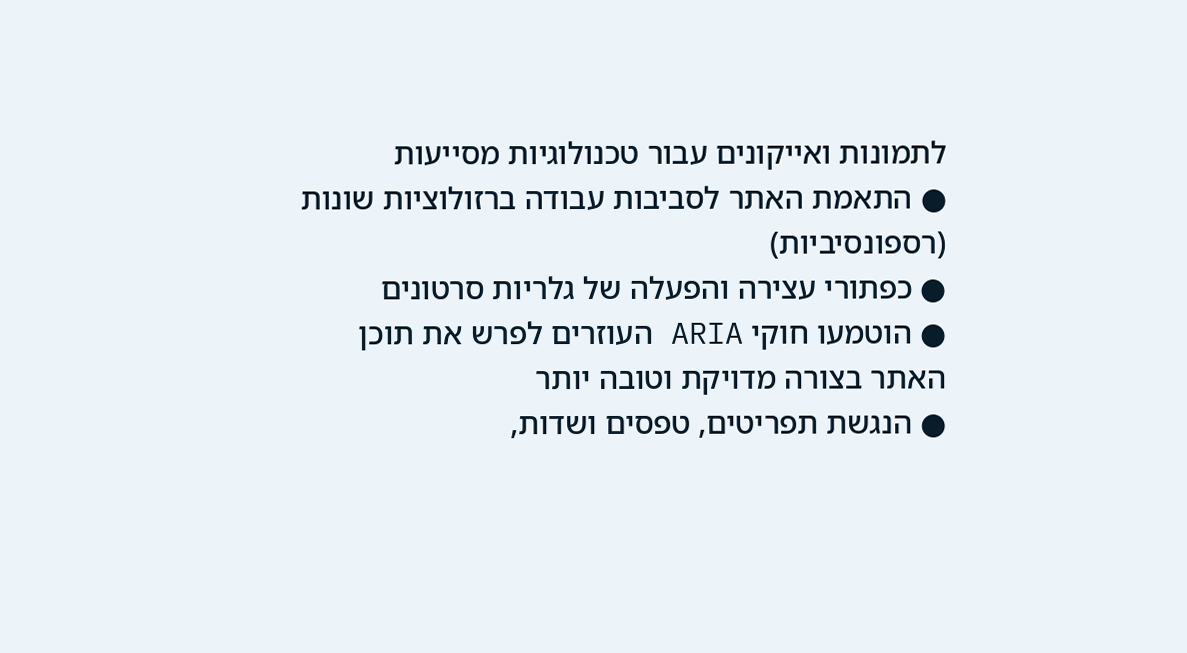לתמונות ואייקונים עבור טכנולוגיות מסייעות
● התאמת האתר לסביבות עבודה ברזולוציות שונות (רספונסיביות)
● כפתורי עצירה והפעלה של גלריות סרטונים
● הוטמעו חוקי ARIA העוזרים לפרש את תוכן האתר בצורה מדויקת וטובה יותר
● הנגשת תפריטים, טפסים ושדות,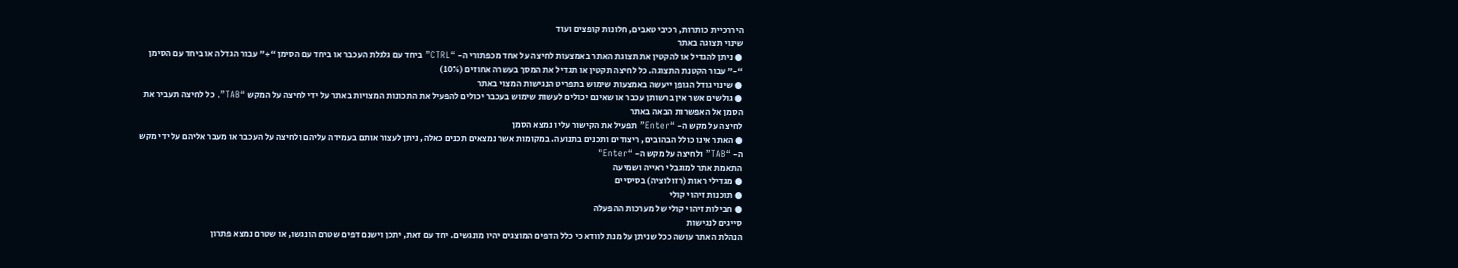היררכיית כותרות, רכיבי טאבים, חלונות קופצים ועוד
שינוי תצוגה באתר
● ניתן להגדיל או להקטין את תצוגת האתר באמצעות לחיצה על אחד מכפתורי ה- “CTRL” ביחד עם גלגלת העכבר או ביחד עם הסימן “+” עבור הגדלה או ביחד עם הסימן “-” עבור הקטנת התצוגה. כל לחיצה תקטין או תגדיל את המסך בעשרה אחוזים (10%)
● שינוי גודל הגופן ייעשה באמצעות שימוש בתפריט הנגישות המצוי באתר
● גולשים אשר אין ברשותן עכבר או שאינם יכולים לעשות שימוש בעכבר יכולים להפעיל את התכונות המצויות באתר על ידי לחיצה על המקש “TAB”. כל לחיצה תעביר את הסמן אל האפשרות הבאה באתר
לחיצה על מקש ה- “Enter” תפעיל את הקישור עליו נמצא הסמן
● האתר אינו כולל הבהובים, ריצודים ותכנים בתנועה. במקומות אשר נמצאים תכנים כאלה, ניתן לעצור אותם בעמידה עליהם ולחיצה על העכבר או מעבר אליהם על ידי מקש ה- “TAB” ולחיצה על מקש ה- “Enter"
התאמת אתר למוגבלי ראייה ושמיעה
● מגדילי ראות (רזולוציה) בסיסיים
● תוכנות זיהוי קולי
● חבילות זיהוי קולי של מערכות ההפעלה
סייגים לנגישות
הנהלת האתר עושה ככל שניתן על מנת לוודא כי כלל הדפים המוצגים יהיו מונגשים. יחד עם זאת, יתכן וישנם דפים שטרם הונגשו, או שטרם נמצא פתרון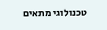טכנולוגי מתאים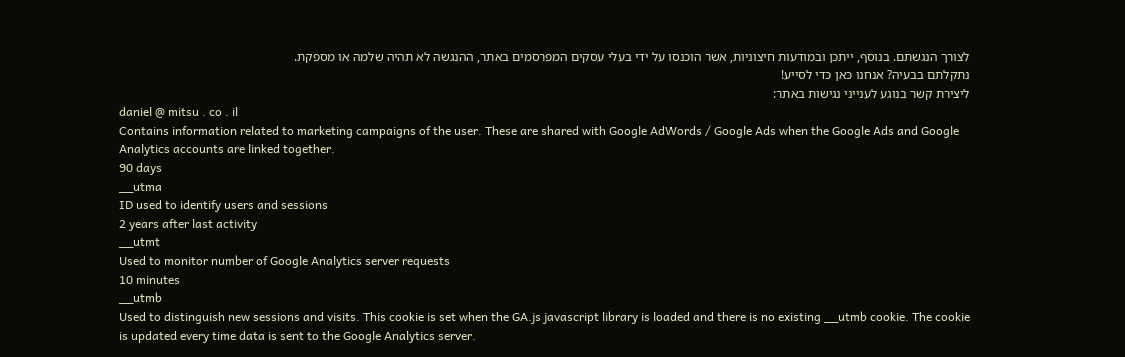לצורך הנגשתם. בנוסף, ייתכן ובמודעות חיצוניות, אשר הוכנסו על ידי בעלי עסקים המפרסמים באתר, ההנגשה לא תהיה שלמה או מספקת.
נתקלתם בבעיה? אנחנו כאן כדי לסייע!
ליצירת קשר בנוגע לענייני נגישות באתר:
daniel @ mitsu . co . il
Contains information related to marketing campaigns of the user. These are shared with Google AdWords / Google Ads when the Google Ads and Google Analytics accounts are linked together.
90 days
__utma
ID used to identify users and sessions
2 years after last activity
__utmt
Used to monitor number of Google Analytics server requests
10 minutes
__utmb
Used to distinguish new sessions and visits. This cookie is set when the GA.js javascript library is loaded and there is no existing __utmb cookie. The cookie is updated every time data is sent to the Google Analytics server.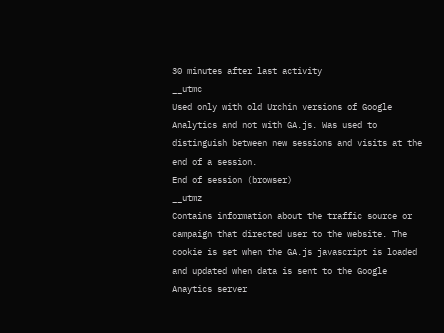30 minutes after last activity
__utmc
Used only with old Urchin versions of Google Analytics and not with GA.js. Was used to distinguish between new sessions and visits at the end of a session.
End of session (browser)
__utmz
Contains information about the traffic source or campaign that directed user to the website. The cookie is set when the GA.js javascript is loaded and updated when data is sent to the Google Anaytics server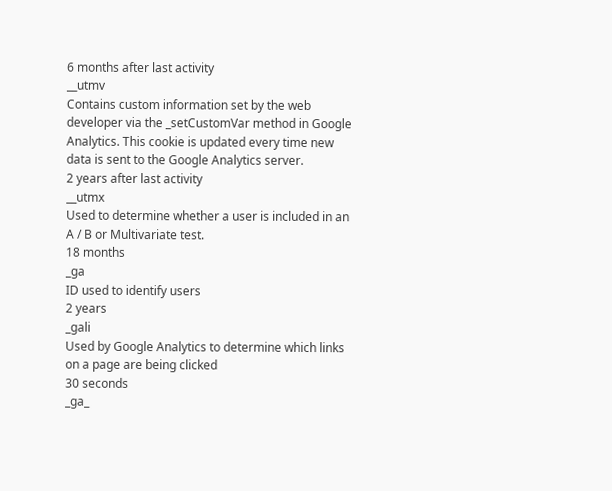6 months after last activity
__utmv
Contains custom information set by the web developer via the _setCustomVar method in Google Analytics. This cookie is updated every time new data is sent to the Google Analytics server.
2 years after last activity
__utmx
Used to determine whether a user is included in an A / B or Multivariate test.
18 months
_ga
ID used to identify users
2 years
_gali
Used by Google Analytics to determine which links on a page are being clicked
30 seconds
_ga_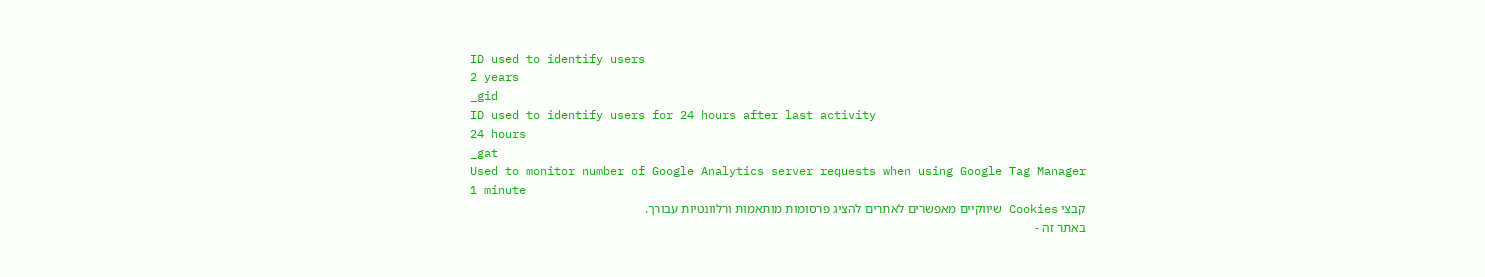ID used to identify users
2 years
_gid
ID used to identify users for 24 hours after last activity
24 hours
_gat
Used to monitor number of Google Analytics server requests when using Google Tag Manager
1 minute
קבצי Cookies שיווקיים מאפשרים לאתרים להציג פרסומות מותאמות ורלוונטיות עבורך.
באתר זה -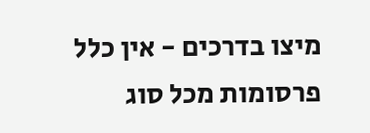מיצו בדרכים - אין כלל פרסומות מכל סוג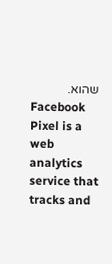שהוא.
Facebook Pixel is a web analytics service that tracks and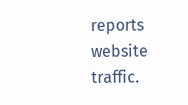reports website traffic.